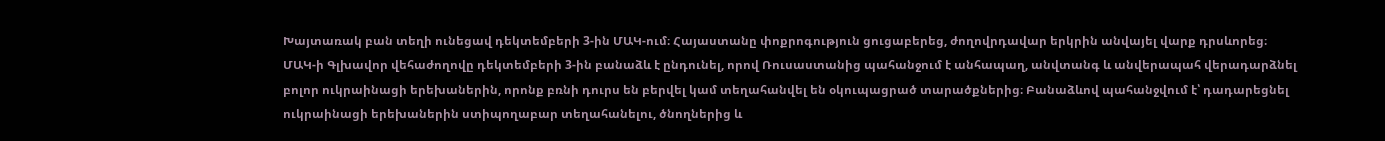Խայտառակ բան տեղի ունեցավ դեկտեմբերի 3-ին ՄԱԿ-ում։ Հայաստանը փոքրոգություն ցուցաբերեց, ժողովրդավար երկրին անվայել վարք դրսևորեց։
ՄԱԿ-ի Գլխավոր վեհաժողովը դեկտեմբերի 3-ին բանաձև է ընդունել, որով Ռուսաստանից պահանջում է անհապաղ, անվտանգ և անվերապահ վերադարձնել բոլոր ուկրաինացի երեխաներին, որոնք բռնի դուրս են բերվել կամ տեղահանվել են օկուպացրած տարածքներից։ Բանաձևով պահանջվում է՝ դադարեցնել ուկրաինացի երեխաներին ստիպողաբար տեղահանելու, ծնողներից և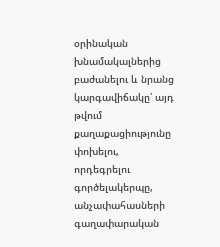օրինական խնամակալներից բաժանելու և նրանց կարգավիճակը՝ այդ թվում քաղաքացիությունը փոխելու, որդեգրելու գործելակերպը, անչափահասների գաղափարական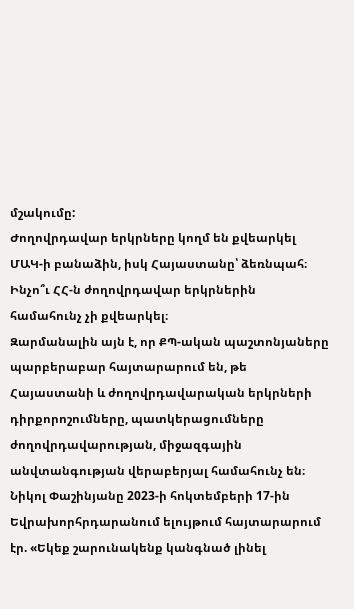մշակումը:
Ժողովրդավար երկրները կողմ են քվեարկել ՄԱԿ-ի բանաձին, իսկ Հայաստանը՝ ձեռնպահ։ Ինչո՞ւ ՀՀ-ն ժողովրդավար երկրներին համահունչ չի քվեարկել։
Զարմանալին այն է, որ ՔՊ-ական պաշտոնյաները պարբերաբար հայտարարում են, թե Հայաստանի և ժողովրդավարական երկրների դիրքորոշումները, պատկերացումները ժողովրդավարության, միջազգային անվտանգության վերաբերյալ համահունչ են։ Նիկոլ Փաշինյանը 2023-ի հոկտեմբերի 17-ին Եվրախորհրդարանում ելույթում հայտարարում էր. «Եկեք շարունակենք կանգնած լինել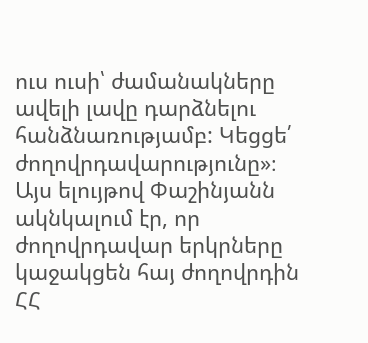ուս ուսի՝ ժամանակները ավելի լավը դարձնելու հանձնառությամբ: Կեցցե՛ ժողովրդավարությունը»։ Այս ելույթով Փաշինյանն ակնկալում էր, որ ժողովրդավար երկրները կաջակցեն հայ ժողովրդին ՀՀ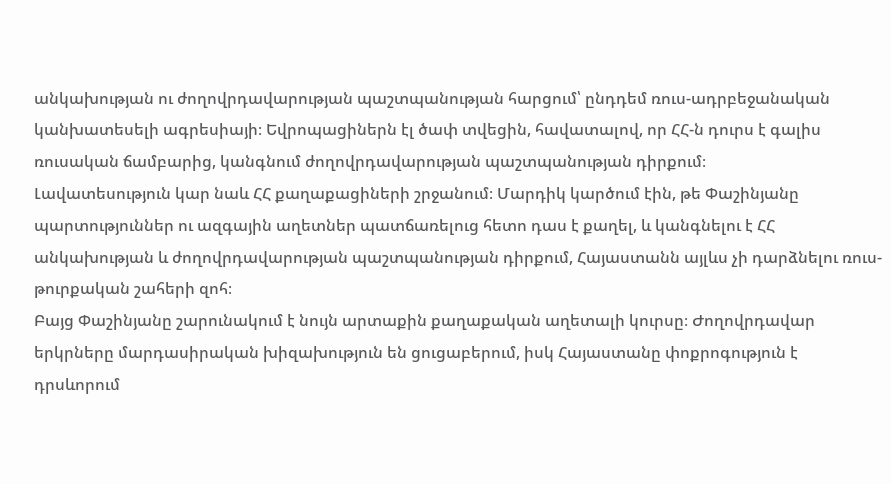անկախության ու ժողովրդավարության պաշտպանության հարցում՝ ընդդեմ ռուս-ադրբեջանական կանխատեսելի ագրեսիայի։ Եվրոպացիներն էլ ծափ տվեցին, հավատալով, որ ՀՀ-ն դուրս է գալիս ռուսական ճամբարից, կանգնում ժողովրդավարության պաշտպանության դիրքում։
Լավատեսություն կար նաև ՀՀ քաղաքացիների շրջանում։ Մարդիկ կարծում էին, թե Փաշինյանը պարտություններ ու ազգային աղետներ պատճառելուց հետո դաս է քաղել, և կանգնելու է ՀՀ անկախության և ժողովրդավարության պաշտպանության դիրքում, Հայաստանն այլևս չի դարձնելու ռուս-թուրքական շահերի զոհ։
Բայց Փաշինյանը շարունակում է նույն արտաքին քաղաքական աղետալի կուրսը։ Ժողովրդավար երկրները մարդասիրական խիզախություն են ցուցաբերում, իսկ Հայաստանը փոքրոգություն է դրսևորում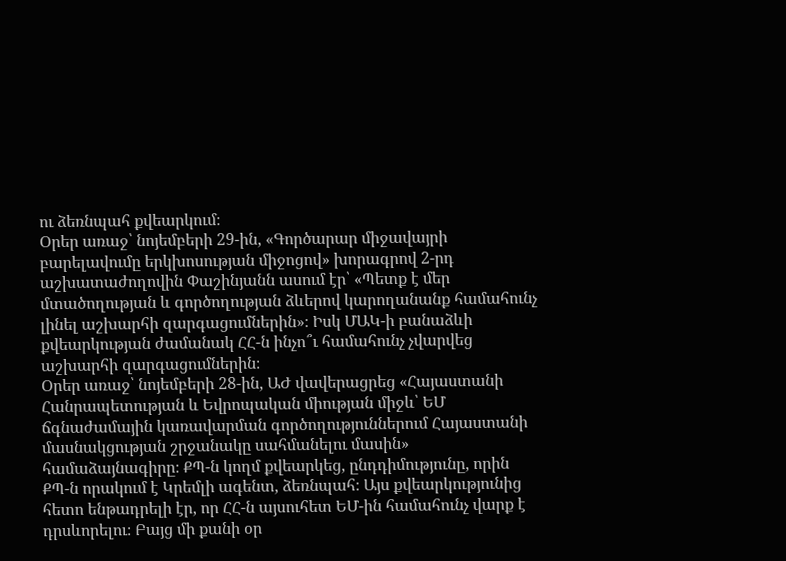ու ձեռնպահ քվեարկում։
Օրեր առաջ՝ նոյեմբերի 29-ին, «Գործարար միջավայրի բարելավումը երկխոսության միջոցով» խորագրով 2-րդ աշխատաժողովին Փաշինյանն ասում էր՝ «Պետք է մեր մտածողության և գործողության ձևերով կարողանանք համահունչ լինել աշխարհի զարգացումներին»։ Իսկ ՄԱԿ-ի բանաձևի քվեարկության ժամանակ ՀՀ-ն ինչո՞ւ համահունչ չվարվեց աշխարհի զարգացումներին։
Օրեր առաջ՝ նոյեմբերի 28-ին, ԱԺ վավերացրեց «Հայաստանի Հանրապետության և Եվրոպական միության միջև՝ ԵՄ ճգնաժամային կառավարման գործողություններում Հայաստանի մասնակցության շրջանակը սահմանելու մասին» համաձայնագիրը։ ՔՊ-ն կողմ քվեարկեց, ընդդիմությունը, որին ՔՊ-ն որակում է Կրեմլի ագենտ, ձեռնպահ։ Այս քվեարկությունից հետո ենթադրելի էր, որ ՀՀ-ն այսուհետ ԵՄ-ին համահունչ վարք է դրսևորելու։ Բայց մի քանի օր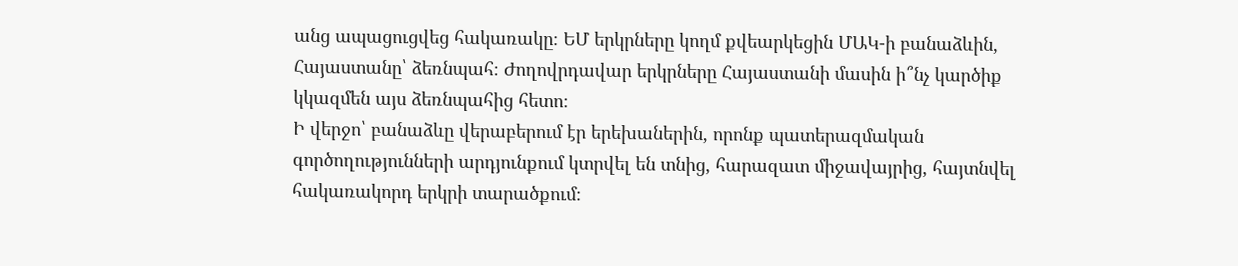անց ապացուցվեց հակառակը։ ԵՄ երկրները կողմ քվեարկեցին ՄԱԿ-ի բանաձևին, Հայաստանը՝ ձեռնպահ։ Ժողովրդավար երկրները Հայաստանի մասին ի՞նչ կարծիք կկազմեն այս ձեռնպահից հետո։
Ի վերջո՝ բանաձևը վերաբերում էր երեխաներին, որոնք պատերազմական գործողությունների արդյունքում կտրվել են տնից, հարազատ միջավայրից, հայտնվել հակառակորդ երկրի տարածքում։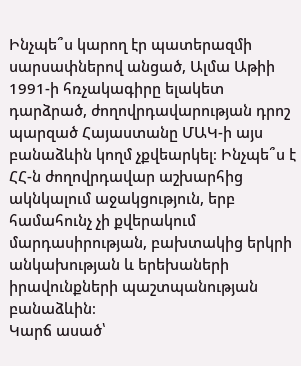Ինչպե՞ս կարող էր պատերազմի սարսափներով անցած, Ալմա Աթիի 1991-ի հռչակագիրը ելակետ դարձրած, ժողովրդավարության դրոշ պարզած Հայաստանը ՄԱԿ-ի այս բանաձևին կողմ չքվեարկել։ Ինչպե՞ս է ՀՀ-ն ժողովրդավար աշխարհից ակնկալում աջակցություն, երբ համահունչ չի քվերակում մարդասիրության, բախտակից երկրի անկախության և երեխաների իրավունքների պաշտպանության բանաձևին։
Կարճ ասած՝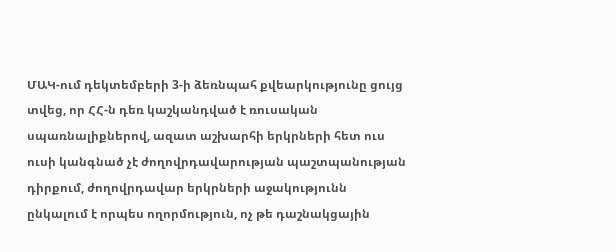ՄԱԿ-ում դեկտեմբերի 3-ի ձեռնպահ քվեարկությունը ցույց տվեց, որ ՀՀ-ն դեռ կաշկանդված է ռուսական սպառնալիքներով, ազատ աշխարհի երկրների հետ ուս ուսի կանգնած չէ ժողովրդավարության պաշտպանության դիրքում, ժողովրդավար երկրների աջակությունն ընկալում է որպես ողորմություն, ոչ թե դաշնակցային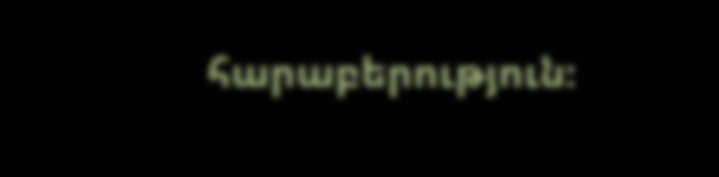հարաբերություն։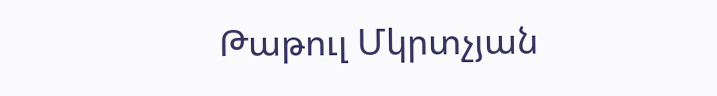Թաթուլ Մկրտչյան